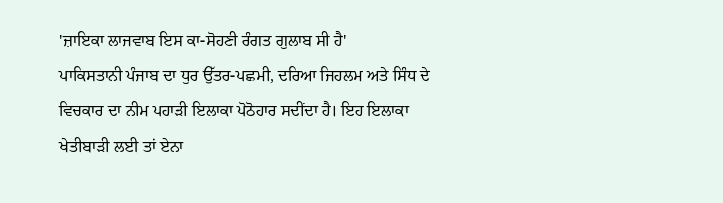'ਜ਼ਾਇਕਾ ਲਾਜਵਾਬ ਇਸ ਕਾ-ਸੋਹਣੀ ਰੰਗਤ ਗੁਲਾਬ ਸੀ ਹੈ'
ਪਾਕਿਸਤਾਨੀ ਪੰਜਾਬ ਦਾ ਧੁਰ ਉੱਤਰ-ਪਛਮੀ, ਦਰਿਆ ਜਿਹਲਮ ਅਤੇ ਸਿੰਧ ਦੇ ਵਿਚਕਾਰ ਦਾ ਨੀਮ ਪਹਾੜੀ ਇਲਾਕਾ ਪੋਠੋਹਾਰ ਸਦੀਂਦਾ ਹੈ। ਇਹ ਇਲਾਕਾ ਖੇਤੀਬਾੜੀ ਲਈ ਤਾਂ ਏਨਾ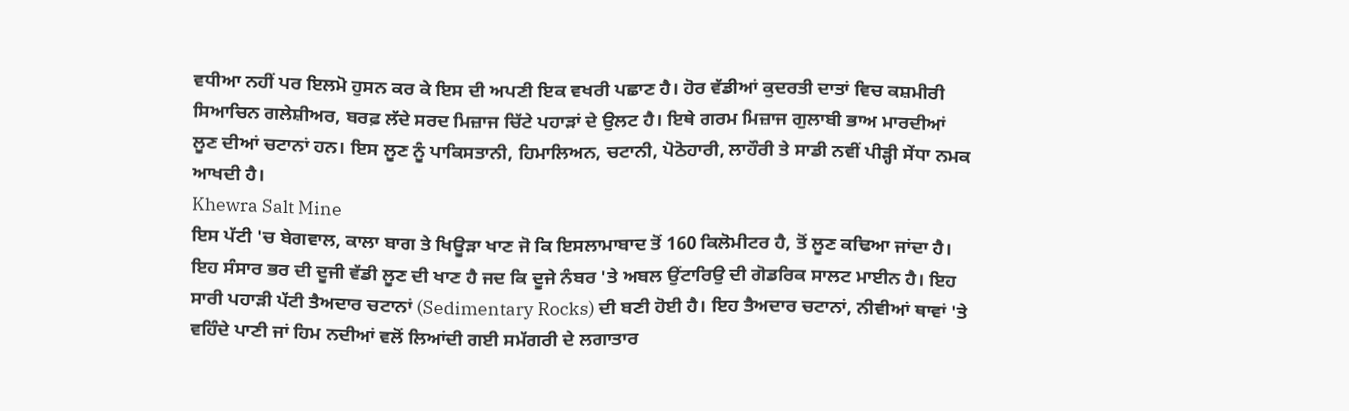ਵਧੀਆ ਨਹੀਂ ਪਰ ਇਲਮੋ ਹੁਸਨ ਕਰ ਕੇ ਇਸ ਦੀ ਅਪਣੀ ਇਕ ਵਖਰੀ ਪਛਾਣ ਹੈ। ਹੋਰ ਵੱਡੀਆਂ ਕੁਦਰਤੀ ਦਾਤਾਂ ਵਿਚ ਕਸ਼ਮੀਰੀ ਸਿਆਚਿਨ ਗਲੇਸ਼ੀਅਰ, ਬਰਫ਼ ਲੱਦੇ ਸਰਦ ਮਿਜ਼ਾਜ ਚਿੱਟੇ ਪਹਾੜਾਂ ਦੇ ਉਲਟ ਹੈ। ਇਥੇ ਗਰਮ ਮਿਜ਼ਾਜ ਗੁਲਾਬੀ ਭਾਅ ਮਾਰਦੀਆਂ ਲੂਣ ਦੀਆਂ ਚਟਾਨਾਂ ਹਨ। ਇਸ ਲੂਣ ਨੂੰ ਪਾਕਿਸਤਾਨੀ, ਹਿਮਾਲਿਅਨ, ਚਟਾਨੀ, ਪੋਠੋਹਾਰੀ, ਲਾਹੌਰੀ ਤੇ ਸਾਡੀ ਨਵੀਂ ਪੀੜ੍ਹੀ ਸੇਂਧਾ ਨਮਕ ਆਖਦੀ ਹੈ।
Khewra Salt Mine
ਇਸ ਪੱਟੀ 'ਚ ਬੇਗਵਾਲ, ਕਾਲਾ ਬਾਗ ਤੇ ਖਿਊੜਾ ਖਾਣ ਜੋ ਕਿ ਇਸਲਾਮਾਬਾਦ ਤੋਂ 160 ਕਿਲੋਮੀਟਰ ਹੈ, ਤੋਂ ਲੂਣ ਕਢਿਆ ਜਾਂਦਾ ਹੈ। ਇਹ ਸੰਸਾਰ ਭਰ ਦੀ ਦੂਜੀ ਵੱਡੀ ਲੂਣ ਦੀ ਖਾਣ ਹੈ ਜਦ ਕਿ ਦੂਜੇ ਨੰਬਰ 'ਤੇ ਅਬਲ ਉਂਟਾਰਿਉ ਦੀ ਗੋਡਰਿਕ ਸਾਲਟ ਮਾਈਨ ਹੈ। ਇਹ ਸਾਰੀ ਪਹਾੜੀ ਪੱਟੀ ਤੈਅਦਾਰ ਚਟਾਨਾਂ (Sedimentary Rocks) ਦੀ ਬਣੀ ਹੋਈ ਹੈ। ਇਹ ਤੈਅਦਾਰ ਚਟਾਨਾਂ, ਨੀਵੀਆਂ ਥਾਵਾਂ 'ਤੇ ਵਹਿੰਦੇ ਪਾਣੀ ਜਾਂ ਹਿਮ ਨਦੀਆਂ ਵਲੋਂ ਲਿਆਂਦੀ ਗਈ ਸਮੱਗਰੀ ਦੇ ਲਗਾਤਾਰ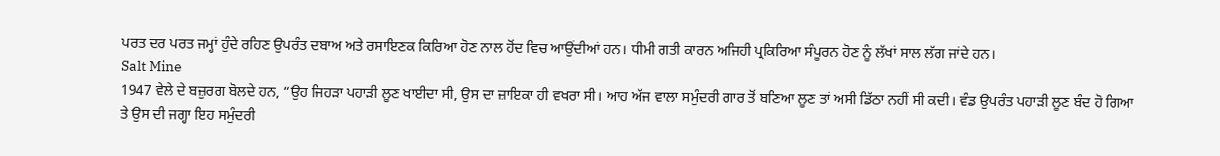ਪਰਤ ਦਰ ਪਰਤ ਜਮ੍ਹਾਂ ਹੁੰਦੇ ਰਹਿਣ ਉਪਰੰਤ ਦਬਾਅ ਅਤੇ ਰਸਾਇਣਕ ਕਿਰਿਆ ਹੋਣ ਨਾਲ ਹੋਂਦ ਵਿਚ ਆਉਂਦੀਆਂ ਹਨ। ਧੀਮੀ ਗਤੀ ਕਾਰਨ ਅਜਿਹੀ ਪ੍ਰਕਿਰਿਆ ਸੰਪੂਰਨ ਹੋਣ ਨੂੰ ਲੱਖਾਂ ਸਾਲ ਲੱਗ ਜਾਂਦੇ ਹਨ।
Salt Mine
1947 ਵੇਲੇ ਦੇ ਬਜ਼ੁਰਗ ਬੋਲਦੇ ਹਨ, “ਉਹ ਜਿਹੜਾ ਪਹਾੜੀ ਲੂਣ ਖਾਈਦਾ ਸੀ, ਉਸ ਦਾ ਜ਼ਾਇਕਾ ਹੀ ਵਖਰਾ ਸੀ। ਆਹ ਅੱਜ ਵਾਲਾ ਸਮੁੰਦਰੀ ਗਾਰ ਤੋਂ ਬਣਿਆ ਲੂਣ ਤਾਂ ਅਸੀ ਡਿੱਠਾ ਨਹੀਂ ਸੀ ਕਦੀ। ਵੰਡ ਉਪਰੰਤ ਪਹਾੜੀ ਲੂਣ ਬੰਦ ਹੋ ਗਿਆ ਤੇ ਉਸ ਦੀ ਜਗ੍ਹਾ ਇਹ ਸਮੁੰਦਰੀ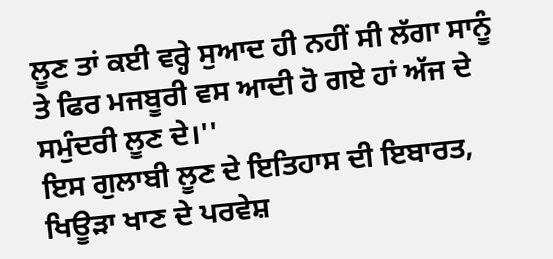ਲੂਣ ਤਾਂ ਕਈ ਵਰ੍ਹੇ ਸੁਆਦ ਹੀ ਨਹੀਂ ਸੀ ਲੱਗਾ ਸਾਨੂੰ ਤੇ ਫਿਰ ਮਜਬੂਰੀ ਵਸ ਆਦੀ ਹੋ ਗਏ ਹਾਂ ਅੱਜ ਦੇ ਸਮੁੰਦਰੀ ਲੂਣ ਦੇ।''
ਇਸ ਗੁਲਾਬੀ ਲੂਣ ਦੇ ਇਤਿਹਾਸ ਦੀ ਇਬਾਰਤ, ਖਿਊੜਾ ਖਾਣ ਦੇ ਪਰਵੇਸ਼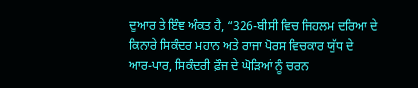ਦੁਆਰ ਤੇ ਇੰਞ ਅੰਕਤ ਹੈ, “326-ਬੀਸੀ ਵਿਚ ਜਿਹਲਮ ਦਰਿਆ ਦੇ ਕਿਨਾਰੇ ਸਿਕੰਦਰ ਮਹਾਨ ਅਤੇ ਰਾਜਾ ਪੋਰਸ ਵਿਚਕਾਰ ਯੁੱਧ ਦੇ ਆਰ-ਪਾਰ, ਸਿਕੰਦਰੀ ਫ਼ੌਜ ਦੇ ਘੋੜਿਆਂ ਨੂੰ ਚਰਨ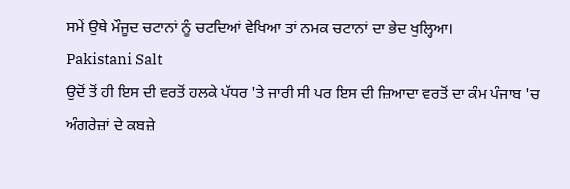ਸਮੇਂ ਉਥੇ ਮੌਜੂਦ ਚਟਾਨਾਂ ਨੂੰ ਚਟਦਿਆਂ ਵੇਖਿਆ ਤਾਂ ਨਮਕ ਚਟਾਨਾਂ ਦਾ ਭੇਦ ਖੁਲ੍ਹਿਆ।
Pakistani Salt
ਉਦੋਂ ਤੋਂ ਹੀ ਇਸ ਦੀ ਵਰਤੋਂ ਹਲਕੇ ਪੱਧਰ 'ਤੇ ਜਾਰੀ ਸੀ ਪਰ ਇਸ ਦੀ ਜ਼ਿਆਦਾ ਵਰਤੋਂ ਦਾ ਕੰਮ ਪੰਜਾਬ 'ਚ ਅੰਗਰੇਜ਼ਾਂ ਦੇ ਕਬਜ਼ੇ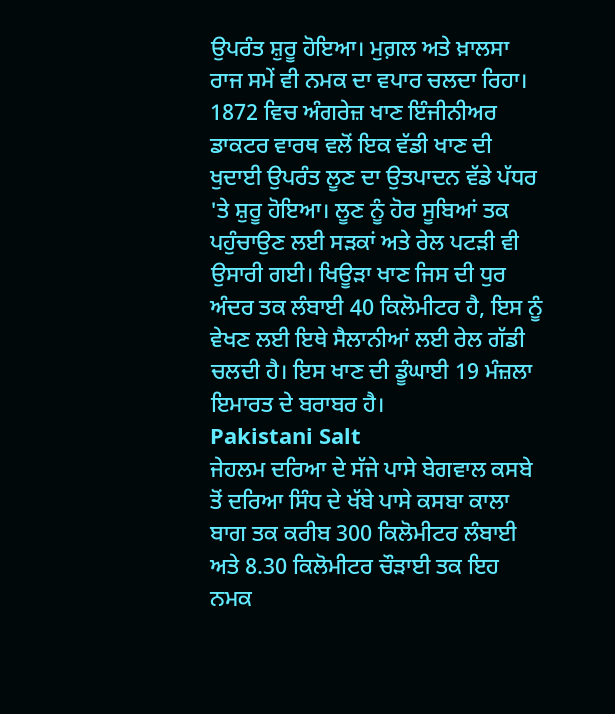ਉਪਰੰਤ ਸ਼ੁਰੂ ਹੋਇਆ। ਮੁਗ਼ਲ ਅਤੇ ਖ਼ਾਲਸਾ ਰਾਜ ਸਮੇਂ ਵੀ ਨਮਕ ਦਾ ਵਪਾਰ ਚਲਦਾ ਰਿਹਾ। 1872 ਵਿਚ ਅੰਗਰੇਜ਼ ਖਾਣ ਇੰਜੀਨੀਅਰ ਡਾਕਟਰ ਵਾਰਥ ਵਲੋਂ ਇਕ ਵੱਡੀ ਖਾਣ ਦੀ ਖੁਦਾਈ ਉਪਰੰਤ ਲੂਣ ਦਾ ਉਤਪਾਦਨ ਵੱਡੇ ਪੱਧਰ 'ਤੇ ਸ਼ੁਰੂ ਹੋਇਆ। ਲੂਣ ਨੂੰ ਹੋਰ ਸੂਬਿਆਂ ਤਕ ਪਹੁੰਚਾਉਣ ਲਈ ਸੜਕਾਂ ਅਤੇ ਰੇਲ ਪਟੜੀ ਵੀ ਉਸਾਰੀ ਗਈ। ਖਿਊੜਾ ਖਾਣ ਜਿਸ ਦੀ ਧੁਰ ਅੰਦਰ ਤਕ ਲੰਬਾਈ 40 ਕਿਲੋਮੀਟਰ ਹੈ, ਇਸ ਨੂੰ ਵੇਖਣ ਲਈ ਇਥੇ ਸੈਲਾਨੀਆਂ ਲਈ ਰੇਲ ਗੱਡੀ ਚਲਦੀ ਹੈ। ਇਸ ਖਾਣ ਦੀ ਡੂੰਘਾਈ 19 ਮੰਜ਼ਲਾ ਇਮਾਰਤ ਦੇ ਬਰਾਬਰ ਹੈ।
Pakistani Salt
ਜੇਹਲਮ ਦਰਿਆ ਦੇ ਸੱਜੇ ਪਾਸੇ ਬੇਗਵਾਲ ਕਸਬੇ ਤੋਂ ਦਰਿਆ ਸਿੰਧ ਦੇ ਖੱਬੇ ਪਾਸੇ ਕਸਬਾ ਕਾਲਾ ਬਾਗ ਤਕ ਕਰੀਬ 300 ਕਿਲੋਮੀਟਰ ਲੰਬਾਈ ਅਤੇ 8.30 ਕਿਲੋਮੀਟਰ ਚੌੜਾਈ ਤਕ ਇਹ ਨਮਕ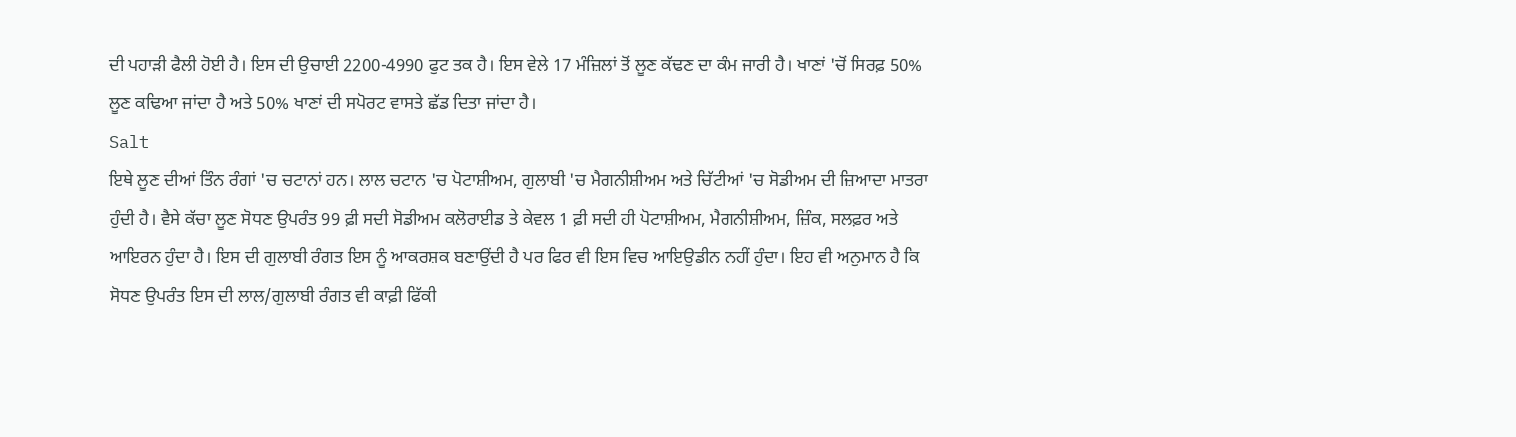ਦੀ ਪਹਾੜੀ ਫੈਲੀ ਹੋਈ ਹੈ। ਇਸ ਦੀ ਉਚਾਈ 2200-4990 ਫੁਟ ਤਕ ਹੈ। ਇਸ ਵੇਲੇ 17 ਮੰਜ਼ਿਲਾਂ ਤੋਂ ਲੂਣ ਕੱਢਣ ਦਾ ਕੰਮ ਜਾਰੀ ਹੈ। ਖਾਣਾਂ 'ਚੋਂ ਸਿਰਫ਼ 50% ਲੂਣ ਕਢਿਆ ਜਾਂਦਾ ਹੈ ਅਤੇ 50% ਖਾਣਾਂ ਦੀ ਸਪੋਰਟ ਵਾਸਤੇ ਛੱਡ ਦਿਤਾ ਜਾਂਦਾ ਹੈ।
Salt
ਇਥੇ ਲੂਣ ਦੀਆਂ ਤਿੰਨ ਰੰਗਾਂ 'ਚ ਚਟਾਨਾਂ ਹਨ। ਲਾਲ ਚਟਾਨ 'ਚ ਪੋਟਾਸ਼ੀਅਮ, ਗੁਲਾਬੀ 'ਚ ਮੈਗਨੀਸ਼ੀਅਮ ਅਤੇ ਚਿੱਟੀਆਂ 'ਚ ਸੋਡੀਅਮ ਦੀ ਜ਼ਿਆਦਾ ਮਾਤਰਾ ਹੁੰਦੀ ਹੈ। ਵੈਸੇ ਕੱਚਾ ਲੂਣ ਸੋਧਣ ਉਪਰੰਤ 99 ਫ਼ੀ ਸਦੀ ਸੋਡੀਅਮ ਕਲੋਰਾਈਡ ਤੇ ਕੇਵਲ 1 ਫ਼ੀ ਸਦੀ ਹੀ ਪੋਟਾਸ਼ੀਅਮ, ਮੈਗਨੀਸ਼ੀਅਮ, ਜ਼ਿੰਕ, ਸਲਫ਼ਰ ਅਤੇ ਆਇਰਨ ਹੁੰਦਾ ਹੈ। ਇਸ ਦੀ ਗੁਲਾਬੀ ਰੰਗਤ ਇਸ ਨੂੰ ਆਕਰਸ਼ਕ ਬਣਾਉਂਦੀ ਹੈ ਪਰ ਫਿਰ ਵੀ ਇਸ ਵਿਚ ਆਇਉਡੀਨ ਨਹੀਂ ਹੁੰਦਾ। ਇਹ ਵੀ ਅਨੁਮਾਨ ਹੈ ਕਿ ਸੋਧਣ ਉਪਰੰਤ ਇਸ ਦੀ ਲਾਲ/ਗੁਲਾਬੀ ਰੰਗਤ ਵੀ ਕਾਫ਼ੀ ਫਿੱਕੀ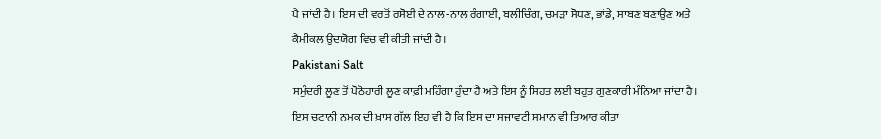ਪੈ ਜਾਂਦੀ ਹੈ। ਇਸ ਦੀ ਵਰਤੋਂ ਰਸੋਈ ਦੇ ਨਾਲ-ਨਾਲ ਰੰਗਾਈ, ਬਲੀਚਿੰਗ, ਚਮੜਾ ਸੋਧਣ, ਭਾਂਡੇ, ਸਾਬਣ ਬਣਾਉਣ ਅਤੇ ਕੈਮੀਕਲ ਉਦਯੋਗ ਵਿਚ ਵੀ ਕੀਤੀ ਜਾਂਦੀ ਹੈ।
Pakistani Salt
ਸਮੁੰਦਰੀ ਲੂਣ ਤੋਂ ਪੋਠੋਹਾਰੀ ਲੂਣ ਕਾਫ਼ੀ ਮਹਿੰਗਾ ਹੁੰਦਾ ਹੈ ਅਤੇ ਇਸ ਨੂੰ ਸਿਹਤ ਲਈ ਬਹੁਤ ਗੁਣਕਾਰੀ ਮੰਨਿਆ ਜਾਂਦਾ ਹੈ। ਇਸ ਚਟਾਨੀ ਨਮਕ ਦੀ ਖ਼ਾਸ ਗੱਲ ਇਹ ਵੀ ਹੈ ਕਿ ਇਸ ਦਾ ਸਜਾਵਟੀ ਸਮਾਨ ਵੀ ਤਿਆਰ ਕੀਤਾ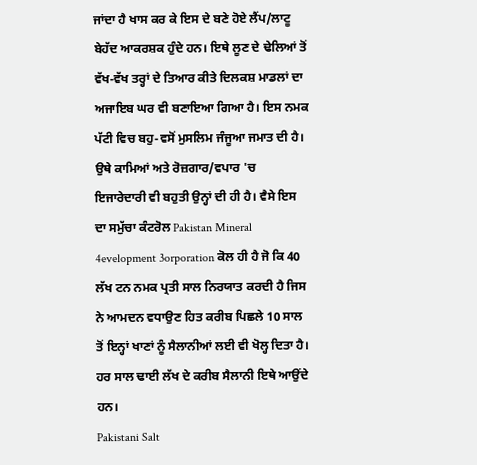ਜਾਂਦਾ ਹੈ ਖਾਸ ਕਰ ਕੇ ਇਸ ਦੇ ਬਣੇ ਹੋਏ ਲੈਂਪ/ਲਾਟੂ ਬੇਹੱਦ ਆਕਰਸ਼ਕ ਹੁੰਦੇ ਹਨ। ਇਥੇ ਲੂਣ ਦੇ ਢੇਲਿਆਂ ਤੋਂ ਵੱਖ-ਵੱਖ ਤਰ੍ਹਾਂ ਦੇ ਤਿਆਰ ਕੀਤੇ ਦਿਲਕਸ਼ ਮਾਡਲਾਂ ਦਾ ਅਜਾਇਬ ਘਰ ਵੀ ਬਣਾਇਆ ਗਿਆ ਹੈ। ਇਸ ਨਮਕ ਪੱਟੀ ਵਿਚ ਬਹੁ-ਵਸੋਂ ਮੁਸਲਿਮ ਜੰਜੂਆ ਜਮਾਤ ਦੀ ਹੈ। ਉਥੇ ਕਾਮਿਆਂ ਅਤੇ ਰੋਜ਼ਗਾਰ/ਵਪਾਰ 'ਚ ਇਜਾਰੇਦਾਰੀ ਵੀ ਬਹੁਤੀ ਉਨ੍ਹਾਂ ਦੀ ਹੀ ਹੈ। ਵੈਸੇ ਇਸ ਦਾ ਸਮੁੱਚਾ ਕੰਟਰੋਲ Pakistan Mineral 4evelopment 3orporation ਕੋਲ ਹੀ ਹੈ ਜੋ ਕਿ 40 ਲੱਖ ਟਨ ਨਮਕ ਪ੍ਰਤੀ ਸਾਲ ਨਿਰਯਾਤ ਕਰਦੀ ਹੈ ਜਿਸ ਨੇ ਆਮਦਨ ਵਧਾਉਣ ਹਿਤ ਕਰੀਬ ਪਿਛਲੇ 10 ਸਾਲ ਤੋਂ ਇਨ੍ਹਾਂ ਖਾਣਾਂ ਨੂੰ ਸੈਲਾਨੀਆਂ ਲਈ ਵੀ ਖੋਲ੍ਹ ਦਿਤਾ ਹੈ। ਹਰ ਸਾਲ ਢਾਈ ਲੱਖ ਦੇ ਕਰੀਬ ਸੈਲਾਨੀ ਇਥੇ ਆਉਂਦੇ ਹਨ।
Pakistani Salt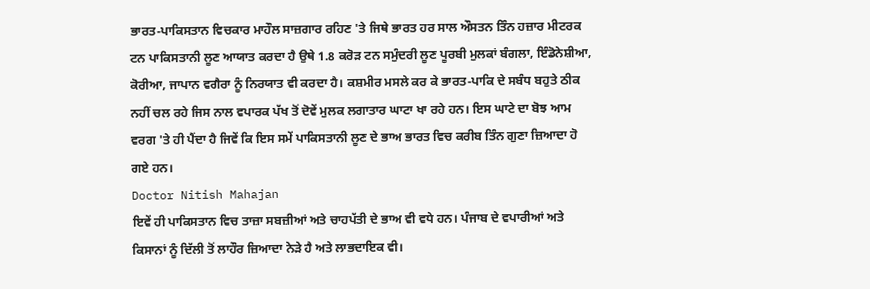ਭਾਰਤ-ਪਾਕਿਸਤਾਨ ਵਿਚਕਾਰ ਮਾਹੌਲ ਸਾਜ਼ਗਾਰ ਰਹਿਣ 'ਤੇ ਜਿਥੇ ਭਾਰਤ ਹਰ ਸਾਲ ਔਸਤਨ ਤਿੰਨ ਹਜ਼ਾਰ ਮੀਟਰਕ ਟਨ ਪਾਕਿਸਤਾਨੀ ਲੂਣ ਆਯਾਤ ਕਰਦਾ ਹੈ ਉਥੇ 1.8 ਕਰੋੜ ਟਨ ਸਮੁੰਦਰੀ ਲੂਣ ਪੂਰਬੀ ਮੁਲਕਾਂ ਬੰਗਲਾ, ਇੰਡੋਨੇਸ਼ੀਆ, ਕੋਰੀਆ, ਜਾਪਾਨ ਵਗੈਰਾ ਨੂੰ ਨਿਰਯਾਤ ਵੀ ਕਰਦਾ ਹੈ। ਕਸ਼ਮੀਰ ਮਸਲੇ ਕਰ ਕੇ ਭਾਰਤ-ਪਾਕਿ ਦੇ ਸਬੰਧ ਬਹੁਤੇ ਠੀਕ ਨਹੀਂ ਚਲ ਰਹੇ ਜਿਸ ਨਾਲ ਵਪਾਰਕ ਪੱਖ ਤੋਂ ਦੋਵੇਂ ਮੁਲਕ ਲਗਾਤਾਰ ਘਾਟਾ ਖਾ ਰਹੇ ਹਨ। ਇਸ ਘਾਟੇ ਦਾ ਬੋਝ ਆਮ ਵਰਗ 'ਤੇ ਹੀ ਪੈਂਦਾ ਹੈ ਜਿਵੇਂ ਕਿ ਇਸ ਸਮੇਂ ਪਾਕਿਸਤਾਨੀ ਲੂਣ ਦੇ ਭਾਅ ਭਾਰਤ ਵਿਚ ਕਰੀਬ ਤਿੰਨ ਗੁਣਾ ਜ਼ਿਆਦਾ ਹੋ ਗਏ ਹਨ।
Doctor Nitish Mahajan
ਇਵੇਂ ਹੀ ਪਾਕਿਸਤਾਨ ਵਿਚ ਤਾਜ਼ਾ ਸਬਜ਼ੀਆਂ ਅਤੇ ਚਾਹਪੱਤੀ ਦੇ ਭਾਅ ਵੀ ਵਧੇ ਹਨ। ਪੰਜਾਬ ਦੇ ਵਪਾਰੀਆਂ ਅਤੇ ਕਿਸਾਨਾਂ ਨੂੰ ਦਿੱਲੀ ਤੋਂ ਲਾਹੌਰ ਜ਼ਿਆਦਾ ਨੇੜੇ ਹੈ ਅਤੇ ਲਾਭਦਾਇਕ ਵੀ।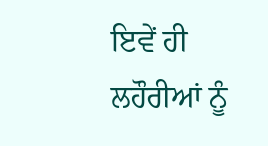ਇਵੇਂ ਹੀ ਲਹੌਰੀਆਂ ਨੂੰ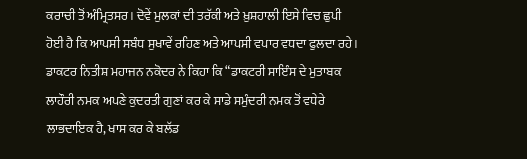ਕਰਾਚੀ ਤੋਂ ਅੰਮ੍ਰਿਤਸਰ। ਦੋਵੇਂ ਮੁਲਕਾਂ ਦੀ ਤਰੱਕੀ ਅਤੇ ਖ਼ੁਸ਼ਹਾਲੀ ਇਸੇ ਵਿਚ ਛੁਪੀ ਹੋਈ ਹੈ ਕਿ ਆਪਸੀ ਸਬੰਧ ਸੁਖਾਵੇਂ ਰਹਿਣ ਅਤੇ ਆਪਸੀ ਵਪਾਰ ਵਧਦਾ ਫੁਲਦਾ ਰਹੇ।
ਡਾਕਟਰ ਨਿਤੀਸ਼ ਮਹਾਜਨ ਨਕੋਦਰ ਨੇ ਕਿਹਾ ਕਿ “ਡਾਕਟਰੀ ਸਾਇੰਸ ਦੇ ਮੁਤਾਬਕ ਲਾਹੌਰੀ ਨਮਕ ਅਪਣੇ ਕੁਦਰਤੀ ਗੁਣਾਂ ਕਰ ਕੇ ਸਾਡੇ ਸਮੁੰਦਰੀ ਨਮਕ ਤੋਂ ਵਧੇਰੇ ਲਾਭਦਾਇਕ ਹੈ, ਖਾਸ ਕਰ ਕੇ ਬਲੱਡ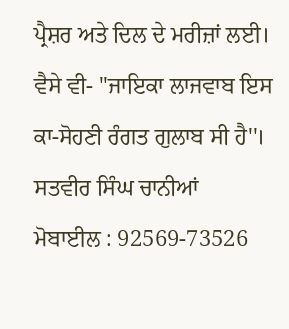ਪ੍ਰੈਸ਼ਰ ਅਤੇ ਦਿਲ ਦੇ ਮਰੀਜ਼ਾਂ ਲਈ। ਵੈਸੇ ਵੀ- ''ਜਾਇਕਾ ਲਾਜਵਾਬ ਇਸ ਕਾ-ਸੋਹਣੀ ਰੰਗਤ ਗੁਲਾਬ ਸੀ ਹੈ''।
ਸਤਵੀਰ ਸਿੰਘ ਚਾਨੀਆਂ
ਮੋਬਾਈਲ : 92569-73526